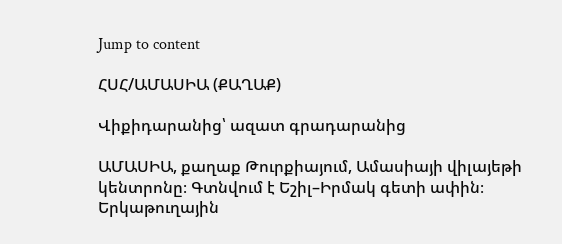Jump to content

ՀՍՀ/ԱՄԱՍԻԱ (ՔԱՂԱՔ)

Վիքիդարանից՝ ազատ գրադարանից

ԱՄԱՍԻԱ, քաղաք Թուրքիայում, Ամասիայի վիլայեթի կենտրոնը։ Գտնվում է Եշիլ–Իրմակ գետի ափին։ Երկաթուղային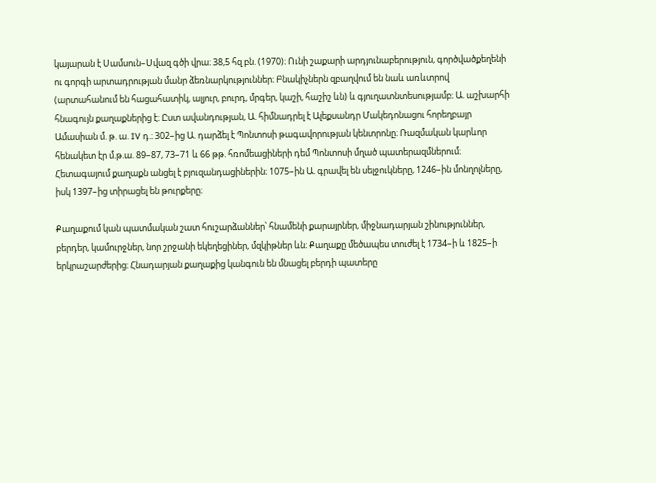կայարան է Սամսուն–Սվազ գծի վրա։ 38,5 հզ բն. (1970)։ Ունի շաքարի արդյունաբերություն, գործվածքեղենի ու գորգի արտադրության մանր ձեռնարկություններ։ Բնակիչներն զբաղվում են նաև առևտրով (արտահանում են հացահատիկ, ալյուր, բուրդ, մրգեր, կաշի, հաշիշ ևն) և գյուղատնտեսությամբ։ Ա. աշխարհի հնագույն քաղաքներից է։ Ըստ ավանդության, Ա. հիմնադրել է Ալեքսանդր Մակեդոնացու հորեղբայր Ամասիան մ. թ. ա. IV դ.։ 302–ից Ա. դարձել է Պոնտոսի թագավորության կենտրոնը։ Ռազմական կարևոր հենակետ էր մ.թ.ա. 89–87, 73–71 և 66 թթ. հռոմեացիների դեմ Պոնտոսի մղած պատերազմներում։ Հետագայում քաղաքն անցել է բյուզանդացիներին։ 1075–ին Ա. գրավել են սելջուկները, 1246–ին մոնղոլները, իսկ 1397–ից տիրացել են թուրքերը։

Քաղաքում կան պատմական շատ հուշարձաններ՝ հնամենի քարայրներ, միջնադարյան շինություններ, բերդեր, կամուրջներ, նոր շրջանի եկեղեցիներ, մզկիթներ ևն։ Քաղաքը մեծապես տուժել է 1734–ի և 1825–ի երկրաշարժերից։ Հնադարյան քաղաքից կանգուն են մնացել բերդի պատերը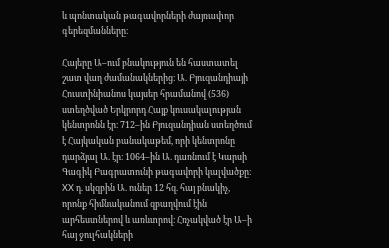և պոնտական թագավորների ժայռափոր գերեզմանները։

Հայերը Ա–ում բնակություն են հաստատել շատ վաղ ժամանակներից։ Ա. Բյուզանդիայի Հուստինիանոս կայսեր հրամանով (536) ստեղծված Երկրորդ Հայք կուսակալության կենտրոնն էր։ 712–ին Բյուզանդիան ստեղծում է Հայկական բանակաթեմ, որի կենտրոնը դարձյալ Ա. էր։ 1064–ին Ա. դառնում է Կարսի Գագիկ Բագրատունի թագավորի կալվածքը։ XX դ. սկզբին Ա. ուներ 12 հզ. հայ բնակիչ, որոնք հիմնականում զբաղվում էին արհեստներով և առևտրով։ Հռչակված էր Ա–ի հայ ջուլհակների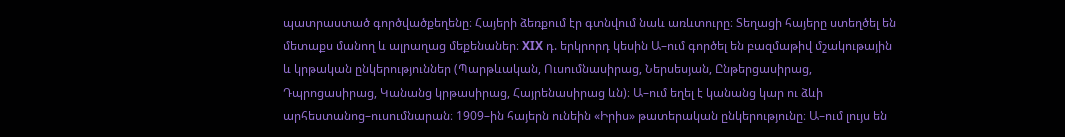պատրաստած գործվածքեղենը։ Հայերի ձեռքում էր գտնվում նաև առևտուրը։ Տեղացի հայերը ստեղծել են մետաքս մանող և ալրաղաց մեքենաներ։ XIX դ. երկրորդ կեսին Ա–ում գործել են բազմաթիվ մշակութային և կրթական ընկերություններ (Պարթևական, Ուսումնասիրաց, Ներսեսյան, Ընթերցասիրաց, Դպրոցասիրաց, Կանանց կրթասիրաց, Հայրենասիրաց ևն)։ Ա–ում եղել է կանանց կար ու ձևի արհեստանոց–ուսումնարան։ 1909–ին հայերն ունեին «Իրիս» թատերական ընկերությունը։ Ա–ում լույս են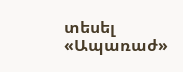տեսել «Ապառաժ»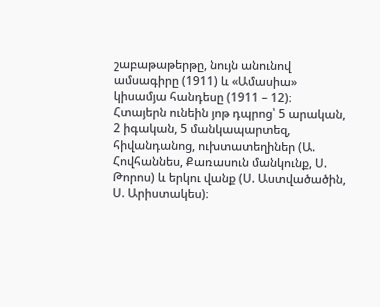շաբաթաթերթը, նույն անունով ամսագիրը (1911) և «Ամասիա» կիսամյա հանդեսը (1911 – 12)։ Հտայերն ունեին յոթ դպրոց՝ 5 արական, 2 իգական, 5 մանկապարտեզ, հիվանդանոց, ուխտատեղիներ (Ա. Հովհաննես, Քառասուն մանկունք, Ս. Թորոս) և երկու վանք (Ս. Աստվածածին, Ս. Արիստակես)։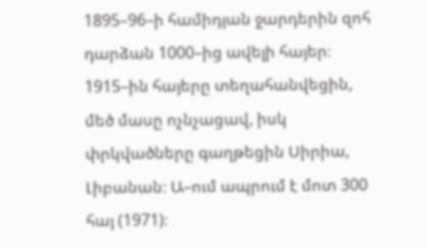1895–96–ի համիդյան ջարդերին զոհ դարձան 1000–ից ավելի հայեր։ 1915–ին հայերը տեղահանվեցին, մեծ մասը ոչնչացավ, իսկ փրկվածները գաղթեցին Սիրիա, Լիբանան։ Ա–ում ապրում է մոտ 300 հայ (1971)։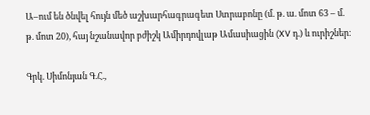Ա–ում են ծնվել հույն մեծ աշխարհագրագետ Ստրաբոնը (մ. թ. ա. մոտ 63 – մ. թ. մոտ 20), հայ նշանավոր բժիշկ Ամիրդովլաթ Ամասիացին (XV դ.) և ուրիշներ։

Գրկ. Սիմոնյան Գ.Հ.,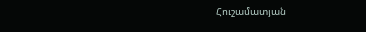Հուշամատյան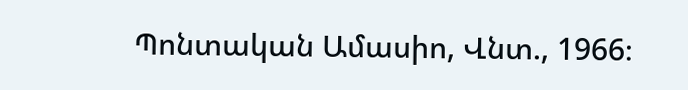Պոնտական Ամասիո, Վնտ., 1966։